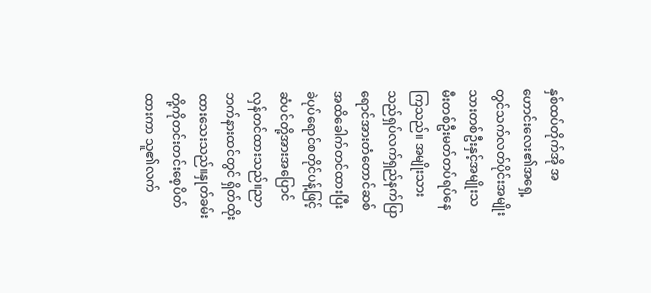နှစ်ထပ်တိုက်အို အဟောင်းလေး၏အရှေ့တွင်သက်လတ်ပိုင်းအမျိုးသားတစ်ဦးနှင့်အမျိုးသမီးတစ်ဦးမတ်တပ်ရပ်နေကြသည်။ အမျိုးသားသည်ရှပ်လက်ရှည်နက်ပြာရောင်အားတံတောင်ဆစ်အထိခေါက်တင်ထားပြီး ခဲပုပ်ရောင်စတိုင်ပန့်ဖြင့် ဆံပင်တို့အားအပြောင်လှန်တင်ထားသည်။ညာဘက်နားထင်တွင် ရှိတ်ထိုးထားသေးသည်။နှုတ်ခမ်းတို့ကိုတင်းတင်းစေ့ပိတ်ထားကာ သူ၏လက်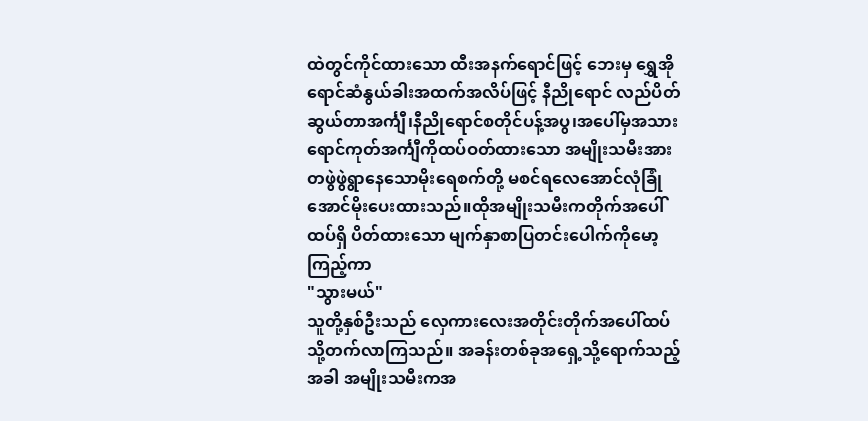ထဲတွင်ကိုင်ထားသော ထီးအနက်ရောင်ဖြင့် ဘေးမှ ရွှေအိုရောင်ဆံနွယ်ခါးအထက်အလိပ်ဖြင့် နီညိုရောင် လည်ပိတ်ဆွယ်တာအင်္ကျီ၊နီညိုရောင်စတိုင်ပန့်အပွ၊အပေါ်မှအသားရောင်ကုတ်အင်္ကျီကိုထပ်ဝတ်ထားသော အမျိုးသမီးအားတဖွဲဖွဲရွာနေသောမိုးရေစက်တို့ မစင်ရလေအောင်လုံခြုံအောင်မိုးပေးထားသည်။ထိုအမျိုးသမီးကတိုက်အပေါ်ထပ်ရှိ ပိတ်ထားသော မျက်နှာစာပြတင်းပေါက်ကိုမော့ကြည့်ကာ
"သွားမယ်"
သူတို့နှစ်ဦးသည် လှေကားလေးအတိုင်းတိုက်အပေါ်ထပ်သို့တက်လာကြသည်။ အခန်းတစ်ခုအရှေ့သို့ရောက်သည့်အခါ အမျိုးသမီးကအ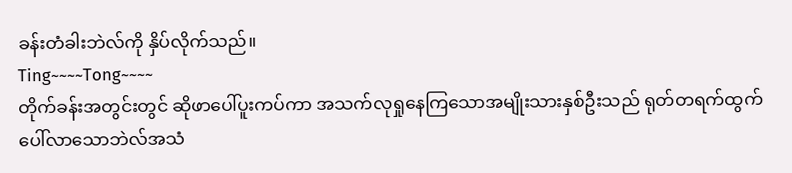ခန်းတံခါးဘဲလ်ကို နှိပ်လိုက်သည်။
Ting~~~~Tong~~~~
တိုက်ခန်းအတွင်းတွင် ဆိုဖာပေါ်ပူးကပ်ကာ အသက်လုရှုနေကြသောအမျိုးသားနှစ်ဦးသည် ရုတ်တရက်ထွက်ပေါ်လာသောဘဲလ်အသံ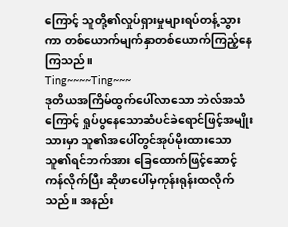ကြောင့် သူတို့၏လှုပ်ရှားမှုများရပ်တန့်သွားကာ တစ်ယောက်မျက်နှာတစ်ယောက်ကြည့်နေကြသည်။
Ting~~~~Ting~~~
ဒုတိယအကြိမ်ထွက်ပေါ်လာသော ဘဲလ်အသံကြောင့် ရှုပ်ပွနေသောဆံပင်ခဲရောင်ဖြင့်အမျိုးသားမှာ သူ၏အပေါ်တွင်အုပ်မိုးထားသောသူ၏ရင်ဘက်အား ခြေထောက်ဖြင့်ဆောင့်ကန်လိုက်ပြီး ဆိုဖာပေါ်မှကုန်းရုန်းထလိုက်သည်။ အနည်း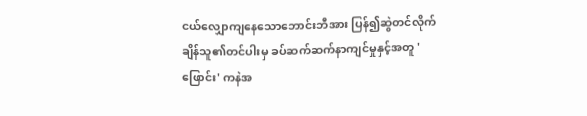ငယ်လျှောကျနေသောဘောင်းဘီအား ပြန်၍ဆွဲတင်လိုက်ချိန်သူ၏တင်ပါးမှ ခပ်ဆက်ဆက်နာကျင်မှုနှင့်အတူ 'ဖြောင်း' ကနဲအ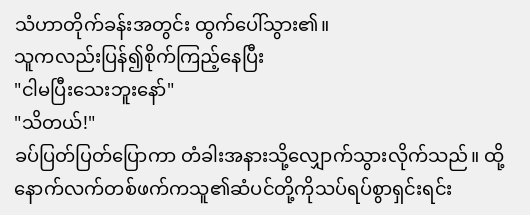သံဟာတိုက်ခန်းအတွင်း ထွက်ပေါ်သွား၏။
သူကလည်းပြန်၍စိုက်ကြည့်နေပြီး
"ငါမပြီးသေးဘူးနော်"
"သိတယ်!"
ခပ်ပြတ်ပြတ်ပြောကာ တံခါးအနားသို့လျှောက်သွားလိုက်သည်။ ထို့နောက်လက်တစ်ဖက်ကသူ၏ဆံပင်တို့ကိုသပ်ရပ်စွာရှင်းရင်း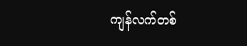ကျန်လက်တစ်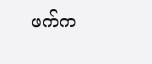ဖက်က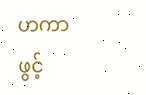ဟကာ ဖွင့်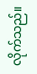လိုက်သည်။